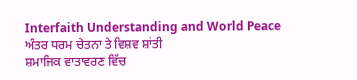Interfaith Understanding and World Peace
ਅੰਤਰ ਧਰਮ ਚੇਤਨਾ ਤੇ ਵਿਸ਼ਵ ਸ਼ਾਂਤੀ
ਸ਼ਮਾਜਿਕ ਵਾਤਾਵਰਣ ਵਿੱਚ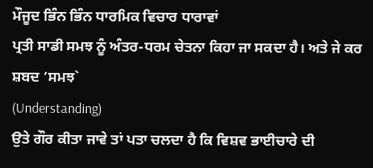ਮੌਜੂਦ ਭਿੰਨ ਭਿੰਨ ਧਾਰਮਿਕ ਵਿਚਾਰ ਧਾਰਾਵਾਂ
ਪ੍ਰਤੀ ਸਾਡੀ ਸਮਝ ਨੂੰ ਅੰਤਰ-ਧਰਮ ਚੇਤਨਾ ਕਿਹਾ ਜਾ ਸਕਦਾ ਹੈ। ਅਤੇ ਜੇ ਕਰ ਸ਼ਬਦ ‘ਸਮਝ`
(Understanding)
ਉਤੇ ਗੌਰ ਕੀਤਾ ਜਾਵੇ ਤਾਂ ਪਤਾ ਚਲਦਾ ਹੈ ਕਿ ਵਿਸ਼ਵ ਭਾਈਚਾਰੇ ਦੀ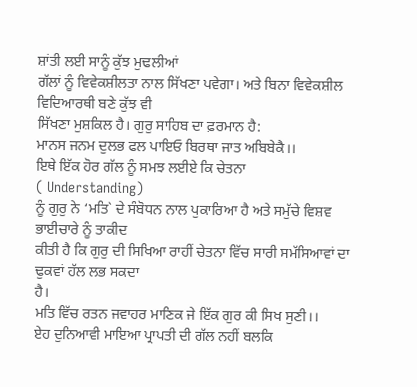ਸ਼ਾਂਤੀ ਲਈ ਸਾਨੂੰ ਕੁੱਝ ਮੁਢਲੀਆਂ
ਗੱਲਾਂ ਨੂੰ ਵਿਵੇਕਸ਼ੀਲਤਾ ਨਾਲ ਸਿੱਖਣਾ ਪਵੇਗਾ। ਅਤੇ ਬਿਨਾ ਵਿਵੇਕਸ਼ੀਲ ਵਿਦਿਆਰਥੀ ਬਣੇ ਕੁੱਝ ਵੀ
ਸਿੱਖਣਾ ਮੁਸ਼ਕਿਲ ਹੈ। ਗੁਰੁ ਸਾਹਿਬ ਦਾ ਫ਼ਰਮਾਨ ਹੈ:
ਮਾਨਸ ਜਨਮ ਦੁਲਭ ਫਲ ਪਾਇਓ ਬਿਰਥਾ ਜਾਤ ਅਬਿਬੇਕੈ।।
ਇਥੇ ਇੱਕ ਹੋਰ ਗੱਲ ਨੂੰ ਸਮਝ ਲਈਏ ਕਿ ਚੇਤਨਾ
( Understanding)
ਨੂੰ ਗੁਰੁ ਨੇ ‘ਮਤਿ` ਦੇ ਸੰਬੋਧਨ ਨਾਲ ਪੁਕਾਰਿਆ ਹੈ ਅਤੇ ਸਮੁੱਚੇ ਵਿਸ਼ਵ ਭਾਈਚਾਰੇ ਨੂੰ ਤਾਕੀਦ
ਕੀਤੀ ਹੈ ਕਿ ਗੁਰੁ ਦੀ ਸਿਖਿਆ ਰਾਹੀਂ ਚੇਤਨਾ ਵਿੱਚ ਸਾਰੀ ਸਮੱਸਿਆਵਾਂ ਦਾ ਢੁਕਵਾਂ ਹੱਲ ਲਭ ਸਕਦਾ
ਹੈ।
ਮਤਿ ਵਿੱਚ ਰਤਨ ਜਵਾਹਰ ਮਾਣਿਕ ਜੇ ਇੱਕ ਗੁਰ ਕੀ ਸਿਖ ਸੁਣੀ।।
ਏਹ ਦੁਨਿਆਵੀ ਮਾਇਆ ਪ੍ਰਾਪਤੀ ਦੀ ਗੱਲ ਨਹੀਂ ਬਲਕਿ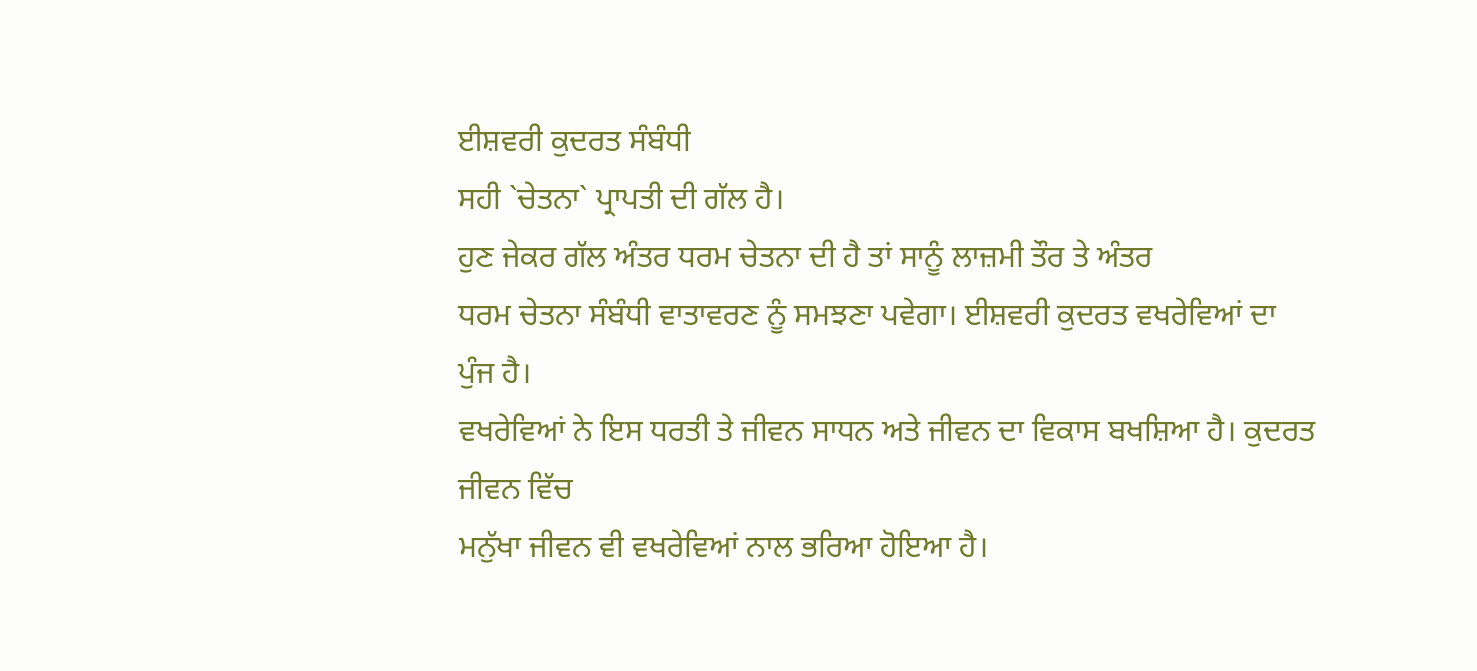ਈਸ਼ਵਰੀ ਕੁਦਰਤ ਸੰਬੰਧੀ
ਸਹੀ `ਚੇਤਨਾ` ਪ੍ਰਾਪਤੀ ਦੀ ਗੱਲ ਹੈ।
ਹੁਣ ਜੇਕਰ ਗੱਲ ਅੰਤਰ ਧਰਮ ਚੇਤਨਾ ਦੀ ਹੈ ਤਾਂ ਸਾਨੂੰ ਲਾਜ਼ਮੀ ਤੌਰ ਤੇ ਅੰਤਰ
ਧਰਮ ਚੇਤਨਾ ਸੰਬੰਧੀ ਵਾਤਾਵਰਣ ਨੂੰ ਸਮਝਣਾ ਪਵੇਗਾ। ਈਸ਼ਵਰੀ ਕੁਦਰਤ ਵਖਰੇਵਿਆਂ ਦਾ ਪੁੰਜ ਹੈ।
ਵਖਰੇਵਿਆਂ ਨੇ ਇਸ ਧਰਤੀ ਤੇ ਜੀਵਨ ਸਾਧਨ ਅਤੇ ਜੀਵਨ ਦਾ ਵਿਕਾਸ ਬਖਸ਼ਿਆ ਹੈ। ਕੁਦਰਤ ਜੀਵਨ ਵਿੱਚ
ਮਨੁੱਖਾ ਜੀਵਨ ਵੀ ਵਖਰੇਵਿਆਂ ਨਾਲ ਭਰਿਆ ਹੋਇਆ ਹੈ।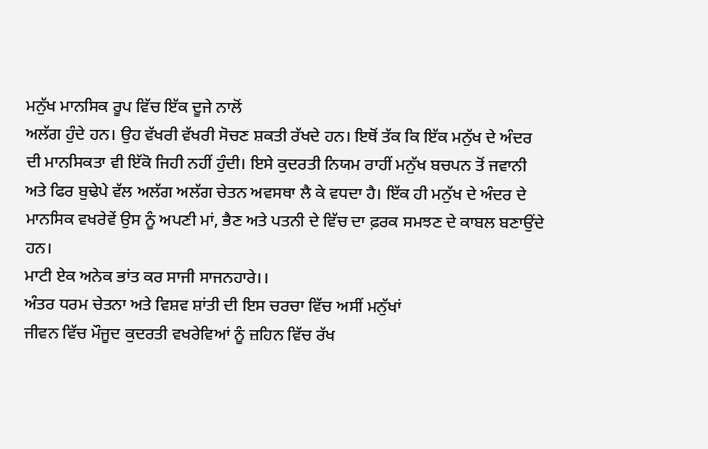ਮਨੁੱਖ ਮਾਨਸਿਕ ਰੂਪ ਵਿੱਚ ਇੱਕ ਦੂਜੇ ਨਾਲੋਂ
ਅਲੱਗ ਹੁੰਦੇ ਹਨ। ਉਹ ਵੱਖਰੀ ਵੱਖਰੀ ਸੋਚਣ ਸ਼ਕਤੀ ਰੱਖਦੇ ਹਨ। ਇਥੋਂ ਤੱਕ ਕਿ ਇੱਕ ਮਨੁੱਖ ਦੇ ਅੰਦਰ
ਦੀ ਮਾਨਸਿਕਤਾ ਵੀ ਇੱਕੋ ਜਿਹੀ ਨਹੀਂ ਹੁੰਦੀ। ਇਸੇ ਕੁਦਰਤੀ ਨਿਯਮ ਰਾਹੀਂ ਮਨੁੱਖ ਬਚਪਨ ਤੋਂ ਜਵਾਨੀ
ਅਤੇ ਫਿਰ ਬੁਢੇਪੇ ਵੱਲ ਅਲੱਗ ਅਲੱਗ ਚੇਤਨ ਅਵਸਥਾ ਲੈ ਕੇ ਵਧਦਾ ਹੈ। ਇੱਕ ਹੀ ਮਨੁੱਖ ਦੇ ਅੰਦਰ ਦੇ
ਮਾਨਸਿਕ ਵਖਰੇਵੇਂ ਉਸ ਨੂੰ ਅਪਣੀ ਮਾਂ, ਭੈਣ ਅਤੇ ਪਤਨੀ ਦੇ ਵਿੱਚ ਦਾ ਫ਼ਰਕ ਸਮਝਣ ਦੇ ਕਾਬਲ ਬਣਾਉਂਦੇ
ਹਨ।
ਮਾਟੀ ਏਕ ਅਨੇਕ ਭਾਂਤ ਕਰ ਸਾਜੀ ਸਾਜਨਹਾਰੇ।।
ਅੰਤਰ ਧਰਮ ਚੇਤਨਾ ਅਤੇ ਵਿਸ਼ਵ ਸ਼ਾਂਤੀ ਦੀ ਇਸ ਚਰਚਾ ਵਿੱਚ ਅਸੀਂ ਮਨੁੱਖਾਂ
ਜੀਵਨ ਵਿੱਚ ਮੌਜੂਦ ਕੁਦਰਤੀ ਵਖਰੇਵਿਆਂ ਨੂੰ ਜ਼ਹਿਨ ਵਿੱਚ ਰੱਖ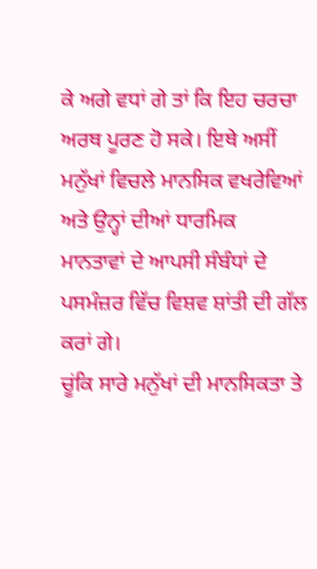ਕੇ ਅਗੇ ਵਧਾਂ ਗੇ ਤਾਂ ਕਿ ਇਹ ਚਰਚਾ
ਅਰਥ ਪੂਰਣ ਹੋ ਸਕੇ। ਇਥੇ ਅਸੀਂ ਮਨੁੱਖਾਂ ਵਿਚਲੇ ਮਾਨਸਿਕ ਵਖਰੇਵਿਆਂ ਅਤੇ ਉਨ੍ਹਾਂ ਦੀਆਂ ਧਾਰਮਿਕ
ਮਾਨਤਾਵਾਂ ਦੇ ਆਪਸੀ ਸੰਬੰਧਾਂ ਦੇ ਪਸਮੰਜ਼ਰ ਵਿੱਚ ਵਿਸ਼ਵ ਸ਼ਾਂਤੀ ਦੀ ਗੱਲ ਕਰਾਂ ਗੇ।
ਚੂਂਕਿ ਸਾਰੇ ਮਨੁੱਖਾਂ ਦੀ ਮਾਨਸਿਕਤਾ ਤੇ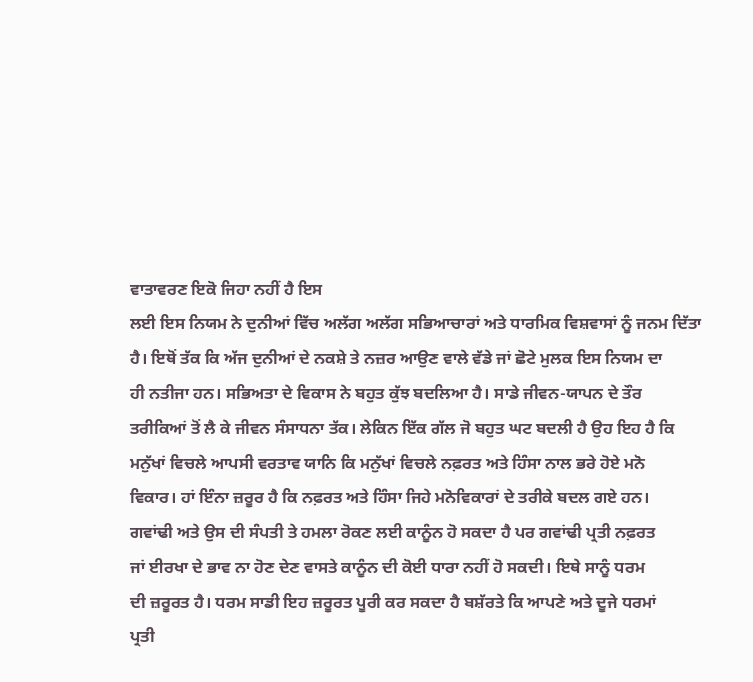ਵਾਤਾਵਰਣ ਇਕੋ ਜਿਹਾ ਨਹੀਂ ਹੈ ਇਸ
ਲਈ ਇਸ ਨਿਯਮ ਨੇ ਦੁਨੀਆਂ ਵਿੱਚ ਅਲੱਗ ਅਲੱਗ ਸਭਿਆਚਾਰਾਂ ਅਤੇ ਧਾਰਮਿਕ ਵਿਸ਼ਵਾਸਾਂ ਨੂੰ ਜਨਮ ਦਿੱਤਾ
ਹੈ। ਇਥੋਂ ਤੱਕ ਕਿ ਅੱਜ ਦੁਨੀਆਂ ਦੇ ਨਕਸ਼ੇ ਤੇ ਨਜ਼ਰ ਆਉਣ ਵਾਲੇ ਵੱਡੇ ਜਾਂ ਛੋਟੇ ਮੁਲਕ ਇਸ ਨਿਯਮ ਦਾ
ਹੀ ਨਤੀਜਾ ਹਨ। ਸਭਿਅਤਾ ਦੇ ਵਿਕਾਸ ਨੇ ਬਹੁਤ ਕੁੱਝ ਬਦਲਿਆ ਹੈ। ਸਾਡੇ ਜੀਵਨ-ਯਾਪਨ ਦੇ ਤੌਰ
ਤਰੀਕਿਆਂ ਤੋਂ ਲੈ ਕੇ ਜੀਵਨ ਸੰਸਾਧਨਾ ਤੱਕ। ਲੇਕਿਨ ਇੱਕ ਗੱਲ ਜੋ ਬਹੁਤ ਘਟ ਬਦਲੀ ਹੈ ਉਹ ਇਹ ਹੈ ਕਿ
ਮਨੁੱਖਾਂ ਵਿਚਲੇ ਆਪਸੀ ਵਰਤਾਵ ਯਾਨਿ ਕਿ ਮਨੁੱਖਾਂ ਵਿਚਲੇ ਨਫ਼ਰਤ ਅਤੇ ਹਿੰਸਾ ਨਾਲ ਭਰੇ ਹੋਏ ਮਨੋ
ਵਿਕਾਰ। ਹਾਂ ਇੰਨਾ ਜ਼ਰੂਰ ਹੈ ਕਿ ਨਫ਼ਰਤ ਅਤੇ ਹਿੰਸਾ ਜਿਹੇ ਮਨੋਵਿਕਾਰਾਂ ਦੇ ਤਰੀਕੇ ਬਦਲ ਗਏ ਹਨ।
ਗਵਾਂਢੀ ਅਤੇ ਉਸ ਦੀ ਸੰਪਤੀ ਤੇ ਹਮਲਾ ਰੋਕਣ ਲਈ ਕਾਨੂੰਨ ਹੋ ਸਕਦਾ ਹੈ ਪਰ ਗਵਾਂਢੀ ਪ੍ਰਤੀ ਨਫ਼ਰਤ
ਜਾਂ ਈਰਖਾ ਦੇ ਭਾਵ ਨਾ ਹੋਣ ਦੇਣ ਵਾਸਤੇ ਕਾਨੂੰਨ ਦੀ ਕੋਈ ਧਾਰਾ ਨਹੀਂ ਹੋ ਸਕਦੀ। ਇਥੇ ਸਾਨੂੰ ਧਰਮ
ਦੀ ਜ਼ਰੂਰਤ ਹੈ। ਧਰਮ ਸਾਡੀ ਇਹ ਜ਼ਰੂਰਤ ਪੂਰੀ ਕਰ ਸਕਦਾ ਹੈ ਬਸ਼ੱਰਤੇ ਕਿ ਆਪਣੇ ਅਤੇ ਦੂਜੇ ਧਰਮਾਂ
ਪ੍ਰਤੀ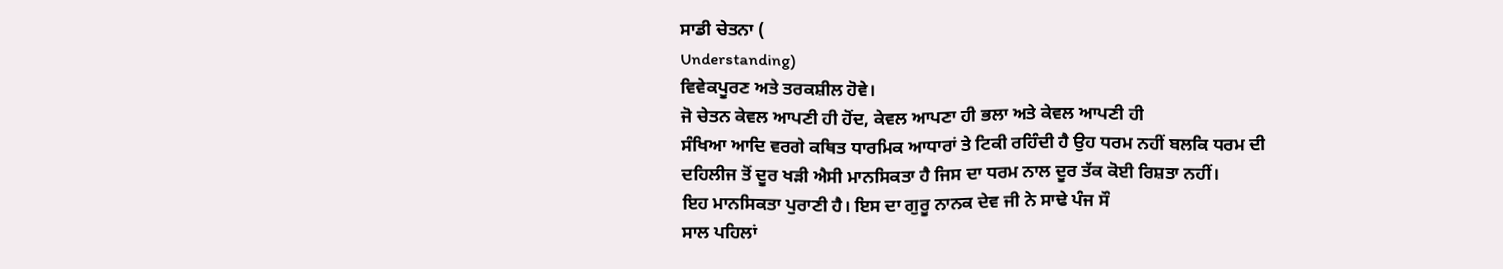ਸਾਡੀ ਚੇਤਨਾ (
Understanding)
ਵਿਵੇਕਪੂਰਣ ਅਤੇ ਤਰਕਸ਼ੀਲ ਹੋਵੇ।
ਜੋ ਚੇਤਨ ਕੇਵਲ ਆਪਣੀ ਹੀ ਹੋਂਦ, ਕੇਵਲ ਆਪਣਾ ਹੀ ਭਲਾ ਅਤੇ ਕੇਵਲ ਆਪਣੀ ਹੀ
ਸੰਖਿਆ ਆਦਿ ਵਰਗੇ ਕਥਿਤ ਧਾਰਮਿਕ ਆਧਾਰਾਂ ਤੇ ਟਿਕੀ ਰਹਿੰਦੀ ਹੈ ਉਹ ਧਰਮ ਨਹੀਂ ਬਲਕਿ ਧਰਮ ਦੀ
ਦਹਿਲੀਜ ਤੋਂ ਦੂਰ ਖੜੀ ਐਸੀ ਮਾਨਸਿਕਤਾ ਹੈ ਜਿਸ ਦਾ ਧਰਮ ਨਾਲ ਦੂਰ ਤੱਕ ਕੋਈ ਰਿਸ਼ਤਾ ਨਹੀਂ।
ਇਹ ਮਾਨਸਿਕਤਾ ਪੁਰਾਣੀ ਹੈ। ਇਸ ਦਾ ਗੁਰੂ ਨਾਨਕ ਦੇਵ ਜੀ ਨੇ ਸਾਢੇ ਪੰਜ ਸੌ
ਸਾਲ ਪਹਿਲਾਂ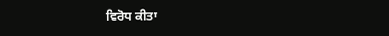ਵਿਰੋਧ ਕੀਤਾ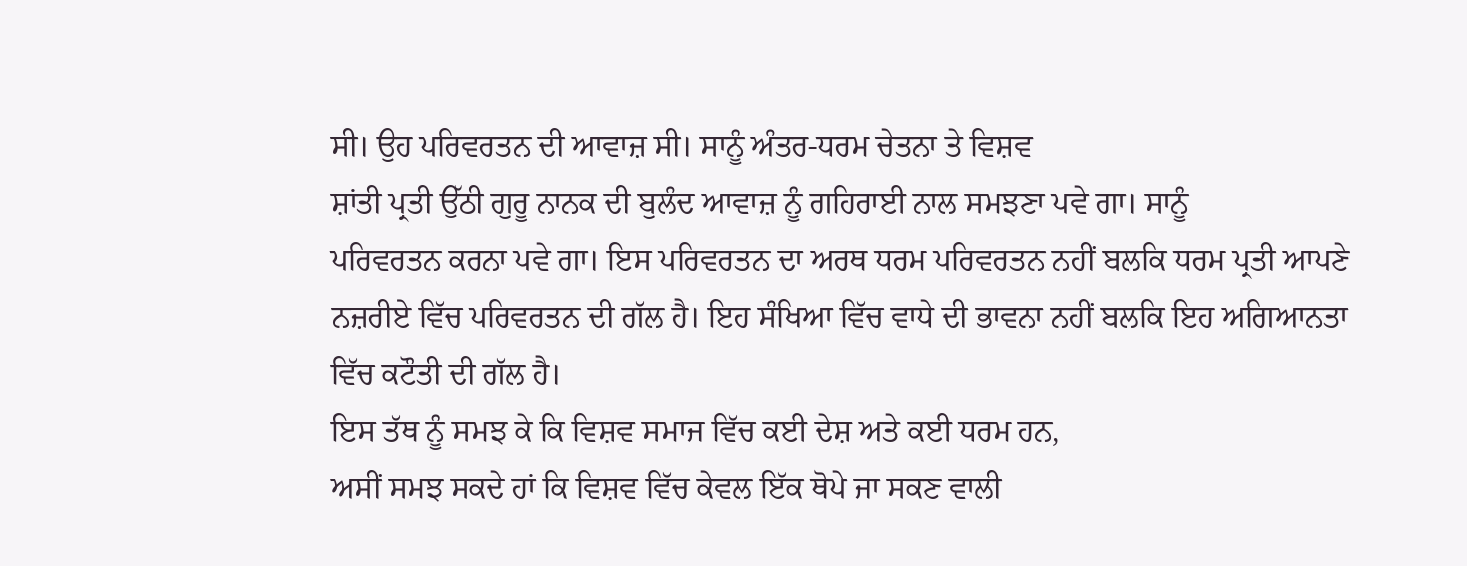ਸੀ। ਉਹ ਪਰਿਵਰਤਨ ਦੀ ਆਵਾਜ਼ ਸੀ। ਸਾਨੂੰ ਅੰਤਰ-ਧਰਮ ਚੇਤਨਾ ਤੇ ਵਿਸ਼ਵ
ਸ਼ਾਂਤੀ ਪ੍ਰਤੀ ਉੱਠੀ ਗੁਰੂ ਨਾਨਕ ਦੀ ਬੁਲੰਦ ਆਵਾਜ਼ ਨੂੰ ਗਹਿਰਾਈ ਨਾਲ ਸਮਝਣਾ ਪਵੇ ਗਾ। ਸਾਨੂੰ
ਪਰਿਵਰਤਨ ਕਰਨਾ ਪਵੇ ਗਾ। ਇਸ ਪਰਿਵਰਤਨ ਦਾ ਅਰਥ ਧਰਮ ਪਰਿਵਰਤਨ ਨਹੀਂ ਬਲਕਿ ਧਰਮ ਪ੍ਰਤੀ ਆਪਣੇ
ਨਜ਼ਰੀਏ ਵਿੱਚ ਪਰਿਵਰਤਨ ਦੀ ਗੱਲ ਹੈ। ਇਹ ਸੰਖਿਆ ਵਿੱਚ ਵਾਧੇ ਦੀ ਭਾਵਨਾ ਨਹੀਂ ਬਲਕਿ ਇਹ ਅਗਿਆਨਤਾ
ਵਿੱਚ ਕਟੌਤੀ ਦੀ ਗੱਲ ਹੈ।
ਇਸ ਤੱਥ ਨੂੰ ਸਮਝ ਕੇ ਕਿ ਵਿਸ਼ਵ ਸਮਾਜ ਵਿੱਚ ਕਈ ਦੇਸ਼ ਅਤੇ ਕਈ ਧਰਮ ਹਨ,
ਅਸੀਂ ਸਮਝ ਸਕਦੇ ਹਾਂ ਕਿ ਵਿਸ਼ਵ ਵਿੱਚ ਕੇਵਲ ਇੱਕ ਥੋਪੇ ਜਾ ਸਕਣ ਵਾਲੀ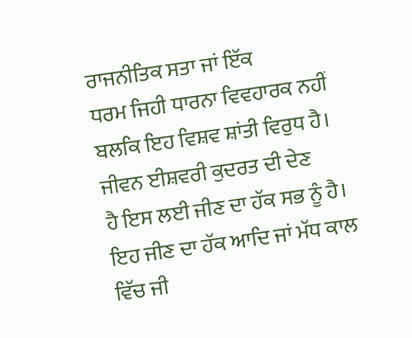ਰਾਜਨੀਤਿਕ ਸਤਾ ਜਾਂ ਇੱਕ
ਧਰਮ ਜਿਹੀ ਧਾਰਨਾ ਵਿਵਹਾਰਕ ਨਹੀਂ ਬਲਕਿ ਇਹ ਵਿਸ਼ਵ ਸ਼ਾਂਤੀ ਵਿਰੁਧ ਹੈ। ਜੀਵਨ ਈਸ਼ਵਰੀ ਕੁਦਰਤ ਦੀ ਦੇਣ
ਹੈ ਇਸ ਲਈ ਜੀਣ ਦਾ ਹੱਕ ਸਭ ਨੂੰ ਹੈ। ਇਹ ਜੀਣ ਦਾ ਹੱਕ ਆਦਿ ਜਾਂ ਮੱਧ ਕਾਲ ਵਿੱਚ ਜੀ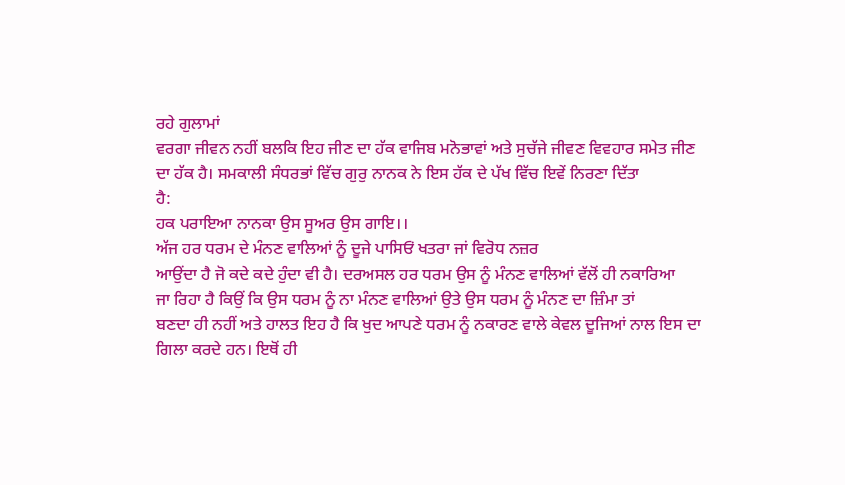ਰਹੇ ਗੁਲਾਮਾਂ
ਵਰਗਾ ਜੀਵਨ ਨਹੀਂ ਬਲਕਿ ਇਹ ਜੀਣ ਦਾ ਹੱਕ ਵਾਜਿਬ ਮਨੋਭਾਵਾਂ ਅਤੇ ਸੁਚੱਜੇ ਜੀਵਣ ਵਿਵਹਾਰ ਸਮੇਤ ਜੀਣ
ਦਾ ਹੱਕ ਹੈ। ਸਮਕਾਲੀ ਸੰਧਰਭਾਂ ਵਿੱਚ ਗੁਰੁ ਨਾਨਕ ਨੇ ਇਸ ਹੱਕ ਦੇ ਪੱਖ ਵਿੱਚ ਇਵੇਂ ਨਿਰਣਾ ਦਿੱਤਾ
ਹੈ:
ਹਕ ਪਰਾਇਆ ਨਾਨਕਾ ਉਸ ਸੂਅਰ ਉਸ ਗਾਇ।।
ਅੱਜ ਹਰ ਧਰਮ ਦੇ ਮੰਨਣ ਵਾਲਿਆਂ ਨੂੰ ਦੂਜੇ ਪਾਸਿਓਂ ਖਤਰਾ ਜਾਂ ਵਿਰੋਧ ਨਜ਼ਰ
ਆਉਂਦਾ ਹੈ ਜੋ ਕਦੇ ਕਦੇ ਹੁੰਦਾ ਵੀ ਹੈ। ਦਰਅਸਲ ਹਰ ਧਰਮ ਉਸ ਨੂੰ ਮੰਨਣ ਵਾਲਿਆਂ ਵੱਲੋਂ ਹੀ ਨਕਾਰਿਆ
ਜਾ ਰਿਹਾ ਹੈ ਕਿਉਂ ਕਿ ਉਸ ਧਰਮ ਨੂੰ ਨਾ ਮੰਨਣ ਵਾਲਿਆਂ ਉਤੇ ਉਸ ਧਰਮ ਨੂੰ ਮੰਨਣ ਦਾ ਜ਼ਿੰਮਾ ਤਾਂ
ਬਣਦਾ ਹੀ ਨਹੀਂ ਅਤੇ ਹਾਲਤ ਇਹ ਹੈ ਕਿ ਖੁਦ ਆਪਣੇ ਧਰਮ ਨੂੰ ਨਕਾਰਣ ਵਾਲੇ ਕੇਵਲ ਦੂਜਿਆਂ ਨਾਲ ਇਸ ਦਾ
ਗਿਲਾ ਕਰਦੇ ਹਨ। ਇਥੋਂ ਹੀ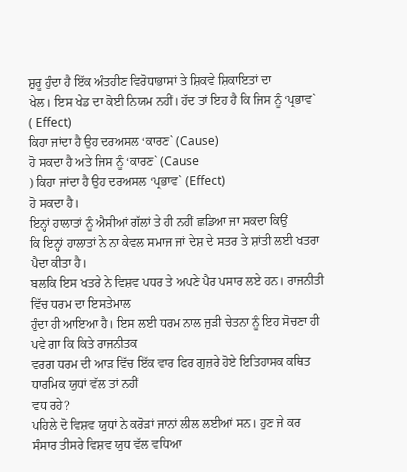ਸ਼ੁਰੂ ਹੁੰਦਾ ਹੈ ਇੱਕ ਅੰਤਹੀਣ ਵਿਰੋਧਾਭਾਸਾਂ ਤੇ ਸ਼ਿਕਵੇ ਸ਼ਿਕਾਇਤਾਂ ਦਾ
ਖੇਲ। ਇਸ ਖੇਡ ਦਾ ਕੋਈ ਨਿਯਮ ਨਹੀਂ। ਹੱਦ ਤਾਂ ਇਹ ਹੈ ਕਿ ਜਿਸ ਨੂੰ ‘ਪ੍ਰਭਾਵ`
( Effect)
ਕਿਹਾ ਜਾਂਦਾ ਹੈ ਉਹ ਦਰਅਸਲ ‘ਕਾਰਣ` (Cause)
ਹੋ ਸਕਦਾ ਹੈ ਅਤੇ ਜਿਸ ਨੂੰ ‘ਕਾਰਣ` (Cause
) ਕਿਹਾ ਜਾਂਦਾ ਹੈ ਉਹ ਦਰਅਸਲ ‘ਪ੍ਰਭਾਵ` (Effect)
ਹੋ ਸਕਦਾ ਹੈ।
ਇਨ੍ਹਾਂ ਹਾਲਾਤਾਂ ਨੂੰ ਐਸੀਆਂ ਗੱਲਾਂ ਤੇ ਹੀ ਨਹੀਂ ਛਡਿਆ ਜਾ ਸਕਦਾ ਕਿਉਂ
ਕਿ ਇਨ੍ਹਾਂ ਹਾਲਾਤਾਂ ਨੇ ਨਾ ਕੇਵਲ ਸਮਾਜ ਜਾਂ ਦੇਸ਼ ਦੇ ਸਤਰ ਤੇ ਸ਼ਾਂਤੀ ਲਈ ਖਤਰਾ ਪੈਦਾ ਕੀਤਾ ਹੈ।
ਬਲਕਿ ਇਸ ਖਤਰੇ ਨੇ ਵਿਸ਼ਵ ਪਧਰ ਤੇ ਅਪਣੇ ਪੈਰ ਪਸਾਰ ਲਏ ਹਨ। ਰਾਜਨੀਤੀ ਵਿੱਚ ਧਰਮ ਦਾ ਇਸਤੇਮਾਲ
ਹੁੰਦਾ ਹੀ ਆਇਆ ਹੈ। ਇਸ ਲਈ ਧਰਮ ਨਾਲ ਜੁੜੀ ਚੇਤਨਾ ਨੂੰ ਇਹ ਸੋਚਣਾ ਹੀ ਪਵੇ ਗਾ ਕਿ ਕਿਤੇ ਰਾਜਨੀਤਕ
ਵਰਗ ਧਰਮ ਦੀ ਆੜ ਵਿੱਚ ਇੱਕ ਵਾਰ ਫਿਰ ਗੁਜ਼ਰੇ ਹੋਏ ਇਤਿਹਾਸਕ ਕਥਿਤ ਧਾਰਮਿਕ ਯੁਧਾਂ ਵੱਲ ਤਾਂ ਨਹੀਂ
ਵਧ ਰਹੇ?
ਪਹਿਲੇ ਦੋ ਵਿਸ਼ਵ ਯੁਧਾਂ ਨੇ ਕਰੋੜਾਂ ਜਾਨਾਂ ਲੀਲ ਲਈਆਂ ਸਨ। ਹੁਣ ਜੇ ਕਰ
ਸੰਸਾਰ ਤੀਸਰੇ ਵਿਸ਼ਵ ਯੁਧ ਵੱਲ ਵਧਿਆ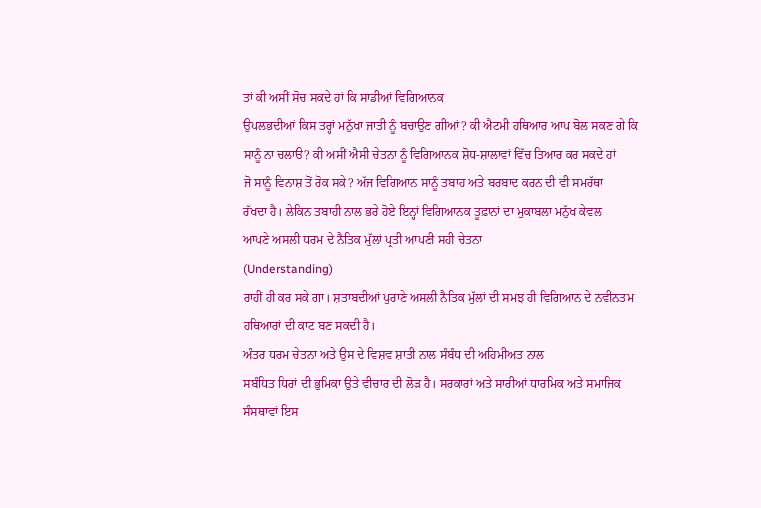ਤਾਂ ਕੀ ਅਸੀਂ ਸੋਚ ਸਕਦੇ ਹਾਂ ਕਿ ਸਾਡੀਆਂ ਵਿਗਿਆਨਕ
ਉਪਲਭਦੀਆਂ ਕਿਸ ਤਰ੍ਹਾਂ ਮਨੁੱਖਾ ਜਾਤੀ ਨੂੰ ਬਚਾਉਣ ਗੀਆਂ? ਕੀ ਐਟਮੀ ਹਥਿਆਰ ਆਪ ਬੋਲ ਸਕਣ ਗੇ ਕਿ
ਸਾਨੂੰ ਨਾ ਚਲਾੳ? ਕੀ ਅਸੀਂ ਐਸੀ ਚੇਤਨਾ ਨੂੰ ਵਿਗਿਆਨਕ ਸ਼ੋਧ-ਸ਼ਾਲਾਵਾਂ ਵਿੱਚ ਤਿਆਰ ਕਰ ਸਕਦੇ ਹਾਂ
ਜੋ ਸਾਨੂੰ ਵਿਨਾਸ਼ ਤੋਂ ਰੋਕ ਸਕੇ? ਅੱਜ ਵਿਗਿਆਨ ਸਾਨੂੰ ਤਬਾਹ ਅਤੇ ਬਰਬਾਦ ਕਰਨ ਦੀ ਵੀ ਸਮਰੱਥਾ
ਰੱਖਦਾ ਹੈ। ਲੇਕਿਨ ਤਬਾਹੀ ਨਾਲ ਭਰੇ ਹੋਏ ਇਨ੍ਹਾਂ ਵਿਗਿਆਨਕ ਤੂਫ਼ਾਨਾਂ ਦਾ ਮੁਕਾਬਲਾ ਮਨੁੱਖ ਕੇਵਲ
ਆਪਣੇ ਅਸਲੀ ਧਰਮ ਦੇ ਨੈਤਿਕ ਮੁੱਲਾਂ ਪ੍ਰਤੀ ਆਪਣੀ ਸਹੀ ਚੇਤਨਾ
(Understanding)
ਰਾਹੀਂ ਹੀ ਕਰ ਸਕੇ ਗਾ। ਸ਼ਤਾਬਦੀਆਂ ਪੁਰਾਣੇ ਅਸਲੀ ਨੈਤਿਕ ਮੁੱਲਾਂ ਦੀ ਸਮਝ ਹੀ ਵਿਗਿਆਨ ਦੇ ਨਵੀਨਤਮ
ਹਥਿਆਰਾਂ ਦੀ ਕਾਟ ਬਣ ਸਕਦੀ ਹੈ।
ਅੰਤਰ ਧਰਮ ਚੇਤਨਾ ਅਤੇ ਉਸ ਦੇ ਵਿਸ਼ਵ ਸ਼ਾਤੀ ਨਾਲ ਸੰਬੰਧ ਦੀ ਅਹਿਮੀਅਤ ਨਾਲ
ਸਬੰਧਿਤ ਧਿਰਾਂ ਦੀ ਭੁਮਿਕਾ ਉਤੇ ਵੀਚਾਰ ਦੀ ਲੋੜ ਹੈ। ਸਰਕਾਰਾਂ ਅਤੇ ਸਾਰੀਆਂ ਧਾਰਮਿਕ ਅਤੇ ਸਮਾਜਿਕ
ਸੰਸਥਾਵਾਂ ਇਸ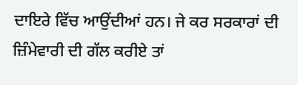ਦਾਇਰੇ ਵਿੱਚ ਆਉਂਦੀਆਂ ਹਨ। ਜੇ ਕਰ ਸਰਕਾਰਾਂ ਦੀ ਜ਼ਿੰਮੇਵਾਰੀ ਦੀ ਗੱਲ ਕਰੀਏ ਤਾਂ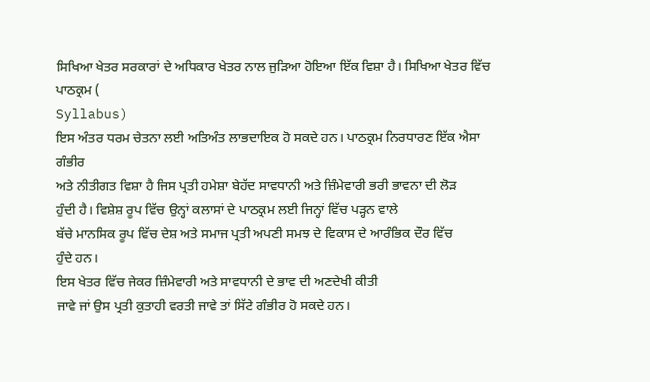ਸਿਖਿਆ ਖੇਤਰ ਸਰਕਾਰਾਂ ਦੇ ਅਧਿਕਾਰ ਖੇਤਰ ਨਾਲ ਜੁੜਿਆ ਹੋਇਆ ਇੱਕ ਵਿਸ਼ਾ ਹੈ। ਸਿਖਿਆ ਖੇਤਰ ਵਿੱਚ
ਪਾਠਕ੍ਰਮ (
Syllabus)
ਇਸ ਅੰਤਰ ਧਰਮ ਚੇਤਨਾ ਲਈ ਅਤਿਅੰਤ ਲਾਭਦਾਇਕ ਹੋ ਸਕਦੇ ਹਨ। ਪਾਠਕ੍ਰਮ ਨਿਰਧਾਰਣ ਇੱਕ ਐਸਾ ਗੰਭੀਰ
ਅਤੇ ਨੀਤੀਗਤ ਵਿਸ਼ਾ ਹੈ ਜਿਸ ਪ੍ਰਤੀ ਹਮੇਸ਼ਾ ਬੇਹੱਦ ਸਾਵਧਾਨੀ ਅਤੇ ਜ਼ਿੰਮੇਵਾਰੀ ਭਰੀ ਭਾਵਨਾ ਦੀ ਲੋੜ
ਹੁੰਦੀ ਹੈ। ਵਿਸ਼ੇਸ਼ ਰੂਪ ਵਿੱਚ ਉਨ੍ਹਾਂ ਕਲਾਸਾਂ ਦੇ ਪਾਠਕ੍ਰਮ ਲਈ ਜਿਨ੍ਹਾਂ ਵਿੱਚ ਪੜ੍ਹਨ ਵਾਲੇ
ਬੱਚੇ ਮਾਨਸਿਕ ਰੂਪ ਵਿੱਚ ਦੇਸ਼ ਅਤੇ ਸਮਾਜ ਪ੍ਰਤੀ ਅਪਣੀ ਸਮਝ ਦੇ ਵਿਕਾਸ ਦੇ ਆਰੰਭਿਕ ਦੌਰ ਵਿੱਚ
ਹੁੰਦੇ ਹਨ।
ਇਸ ਖੇਤਰ ਵਿੱਚ ਜੇਕਰ ਜ਼ਿੰਮੇਵਾਰੀ ਅਤੇ ਸਾਵਧਾਨੀ ਦੇ ਭਾਵ ਦੀ ਅਣਦੇਖੀ ਕੀਤੀ
ਜਾਵੇ ਜਾਂ ਉਸ ਪ੍ਰਤੀ ਕੁਤਾਹੀ ਵਰਤੀ ਜਾਵੇ ਤਾਂ ਸਿੱਟੇ ਗੰਭੀਰ ਹੋ ਸਕਦੇ ਹਨ।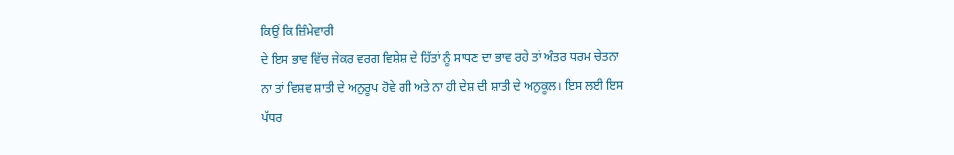ਕਿਉਂ ਕਿ ਜ਼ਿੰਮੇਵਾਰੀ
ਦੇ ਇਸ ਭਾਵ ਵਿੱਚ ਜੇਕਰ ਵਰਗ ਵਿਸ਼ੇਸ਼ ਦੇ ਹਿੱਤਾਂ ਨੂੰ ਸਾਧਣ ਦਾ ਭਾਵ ਰਹੇ ਤਾਂ ਅੰਤਰ ਧਰਮ ਚੇਤਨਾ
ਨਾ ਤਾਂ ਵਿਸ਼ਵ ਸ਼ਾਤੀ ਦੇ ਅਨੁਰੂਪ ਹੋਵੇ ਗੀ ਅਤੇ ਨਾ ਹੀ ਦੇਸ਼ ਦੀ ਸ਼ਾਤੀ ਦੇ ਅਨੁਕੂਲ। ਇਸ ਲਈ ਇਸ
ਪੱਧਰ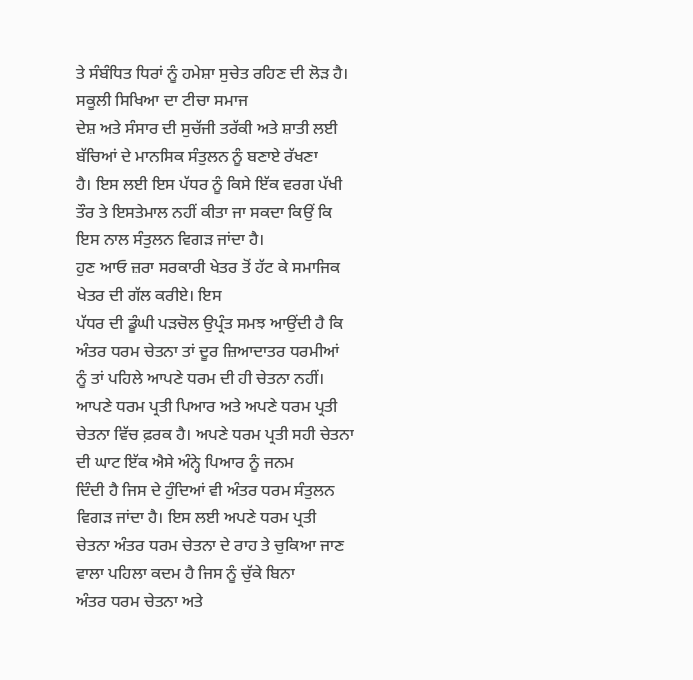ਤੇ ਸੰਬੰਧਿਤ ਧਿਰਾਂ ਨੂੰ ਹਮੇਸ਼ਾ ਸੁਚੇਤ ਰਹਿਣ ਦੀ ਲੋੜ ਹੈ। ਸਕੂਲੀ ਸਿਖਿਆ ਦਾ ਟੀਚਾ ਸਮਾਜ
ਦੇਸ਼ ਅਤੇ ਸੰਸਾਰ ਦੀ ਸੁਚੱਜੀ ਤਰੱਕੀ ਅਤੇ ਸ਼ਾਤੀ ਲਈ ਬੱਚਿਆਂ ਦੇ ਮਾਨਸਿਕ ਸੰਤੁਲਨ ਨੂੰ ਬਣਾਏ ਰੱਖਣਾ
ਹੈ। ਇਸ ਲਈ ਇਸ ਪੱਧਰ ਨੂੰ ਕਿਸੇ ਇੱਕ ਵਰਗ ਪੱਖੀ ਤੌਰ ਤੇ ਇਸਤੇਮਾਲ ਨਹੀਂ ਕੀਤਾ ਜਾ ਸਕਦਾ ਕਿਉਂ ਕਿ
ਇਸ ਨਾਲ ਸੰਤੁਲਨ ਵਿਗੜ ਜਾਂਦਾ ਹੈ।
ਹੁਣ ਆਓ ਜ਼ਰਾ ਸਰਕਾਰੀ ਖੇਤਰ ਤੋਂ ਹੱਟ ਕੇ ਸਮਾਜਿਕ ਖੇਤਰ ਦੀ ਗੱਲ ਕਰੀਏ। ਇਸ
ਪੱਧਰ ਦੀ ਡੂੰਘੀ ਪੜਚੋਲ ਉਪ੍ਰੰਤ ਸਮਝ ਆਉਂਦੀ ਹੈ ਕਿ ਅੰਤਰ ਧਰਮ ਚੇਤਨਾ ਤਾਂ ਦੂਰ ਜ਼ਿਆਦਾਤਰ ਧਰਮੀਆਂ
ਨੂੰ ਤਾਂ ਪਹਿਲੇ ਆਪਣੇ ਧਰਮ ਦੀ ਹੀ ਚੇਤਨਾ ਨਹੀਂ। ਆਪਣੇ ਧਰਮ ਪ੍ਰਤੀ ਪਿਆਰ ਅਤੇ ਅਪਣੇ ਧਰਮ ਪ੍ਰਤੀ
ਚੇਤਨਾ ਵਿੱਚ ਫ਼ਰਕ ਹੈ। ਅਪਣੇ ਧਰਮ ਪ੍ਰਤੀ ਸਹੀ ਚੇਤਨਾ ਦੀ ਘਾਟ ਇੱਕ ਐਸੇ ਅੰਨ੍ਹੇ ਪਿਆਰ ਨੂੰ ਜਨਮ
ਦਿੰਦੀ ਹੈ ਜਿਸ ਦੇ ਹੁੰਦਿਆਂ ਵੀ ਅੰਤਰ ਧਰਮ ਸੰਤੁਲਨ ਵਿਗੜ ਜਾਂਦਾ ਹੈ। ਇਸ ਲਈ ਅਪਣੇ ਧਰਮ ਪ੍ਰਤੀ
ਚੇਤਨਾ ਅੰਤਰ ਧਰਮ ਚੇਤਨਾ ਦੇ ਰਾਹ ਤੇ ਚੁਕਿਆ ਜਾਣ ਵਾਲਾ ਪਹਿਲਾ ਕਦਮ ਹੈ ਜਿਸ ਨੂੰ ਚੁੱਕੇ ਬਿਨਾ
ਅੰਤਰ ਧਰਮ ਚੇਤਨਾ ਅਤੇ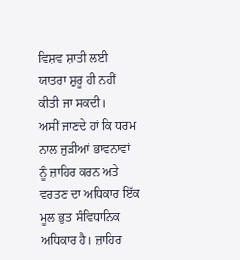ਵਿਸ਼ਵ ਸ਼ਾਤੀ ਲਈ ਯਾਤਰਾ ਸ਼ੁਰੂ ਹੀ ਨਹੀਂ ਕੀਤੀ ਜਾ ਸਕਦੀ।
ਅਸੀਂ ਜਾਣਦੇ ਹਾਂ ਕਿ ਧਰਮ ਨਾਲ ਜੁੜੀਆਂ ਭਾਵਨਾਵਾਂ ਨੂੰ ਜ਼ਾਹਿਰ ਕਰਨ ਅਤੇ
ਵਰਤਣ ਦਾ ਅਧਿਕਾਰ ਇੱਕ ਮੂਲ ਭੁਤ ਸੰਵਿਧਾਨਿਕ ਅਧਿਕਾਰ ਹੈ। ਜ਼ਾਹਿਰ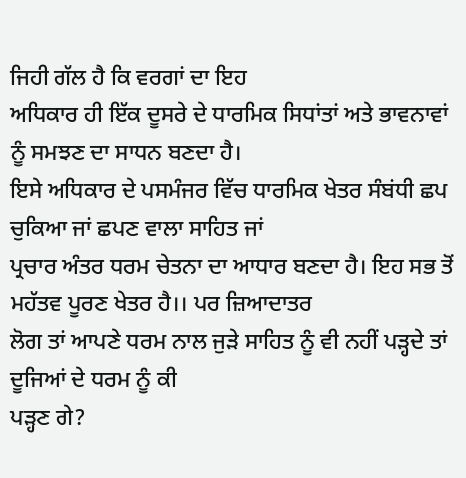ਜਿਹੀ ਗੱਲ ਹੈ ਕਿ ਵਰਗਾਂ ਦਾ ਇਹ
ਅਧਿਕਾਰ ਹੀ ਇੱਕ ਦੂਸਰੇ ਦੇ ਧਾਰਮਿਕ ਸਿਧਾਂਤਾਂ ਅਤੇ ਭਾਵਨਾਵਾਂ ਨੂੰ ਸਮਝਣ ਦਾ ਸਾਧਨ ਬਣਦਾ ਹੈ।
ਇਸੇ ਅਧਿਕਾਰ ਦੇ ਪਸਮੰਜਰ ਵਿੱਚ ਧਾਰਮਿਕ ਖੇਤਰ ਸੰਬਂਧੀ ਛਪ ਚੁਕਿਆ ਜਾਂ ਛਪਣ ਵਾਲਾ ਸਾਹਿਤ ਜਾਂ
ਪ੍ਰਚਾਰ ਅੰਤਰ ਧਰਮ ਚੇਤਨਾ ਦਾ ਆਧਾਰ ਬਣਦਾ ਹੈ। ਇਹ ਸਭ ਤੋਂ ਮਹੱਤਵ ਪੂਰਣ ਖੇਤਰ ਹੈ।। ਪਰ ਜ਼ਿਆਦਾਤਰ
ਲੋਗ ਤਾਂ ਆਪਣੇ ਧਰਮ ਨਾਲ ਜੁੜੇ ਸਾਹਿਤ ਨੂੰ ਵੀ ਨਹੀਂ ਪੜ੍ਹਦੇ ਤਾਂ ਦੂਜਿਆਂ ਦੇ ਧਰਮ ਨੂੰ ਕੀ
ਪੜ੍ਹਣ ਗੇ?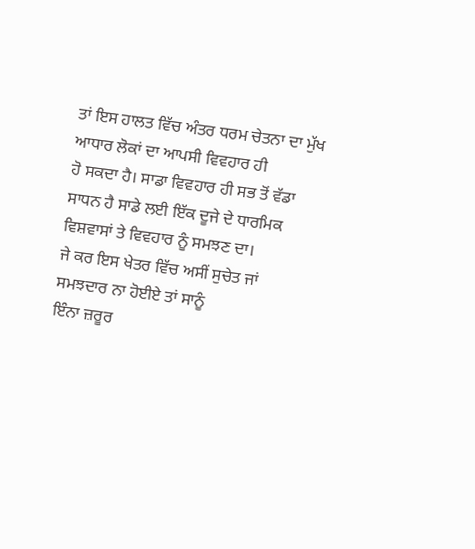ਤਾਂ ਇਸ ਹਾਲਤ ਵਿੱਚ ਅੰਤਰ ਧਰਮ ਚੇਤਨਾ ਦਾ ਮੁੱਖ ਆਧਾਰ ਲੋਕਾਂ ਦਾ ਆਪਸੀ ਵਿਵਹਾਰ ਹੀ
ਹੋ ਸਕਦਾ ਹੈ। ਸਾਡਾ ਵਿਵਹਾਰ ਹੀ ਸਭ ਤੋਂ ਵੱਡਾ ਸਾਧਨ ਹੈ ਸਾਡੇ ਲਈ ਇੱਕ ਦੂਜੇ ਦੇ ਧਾਰਮਿਕ
ਵਿਸ਼ਵਾਸਾਂ ਤੇ ਵਿਵਹਾਰ ਨੂੰ ਸਮਝਣ ਦਾ।
ਜੇ ਕਰ ਇਸ ਖੇਤਰ ਵਿੱਚ ਅਸੀਂ ਸੁਚੇਤ ਜਾਂ ਸਮਝਦਾਰ ਨਾ ਹੋਈਏ ਤਾਂ ਸਾਨੂੰ
ਇੰਨਾ ਜ਼ਰੂਰ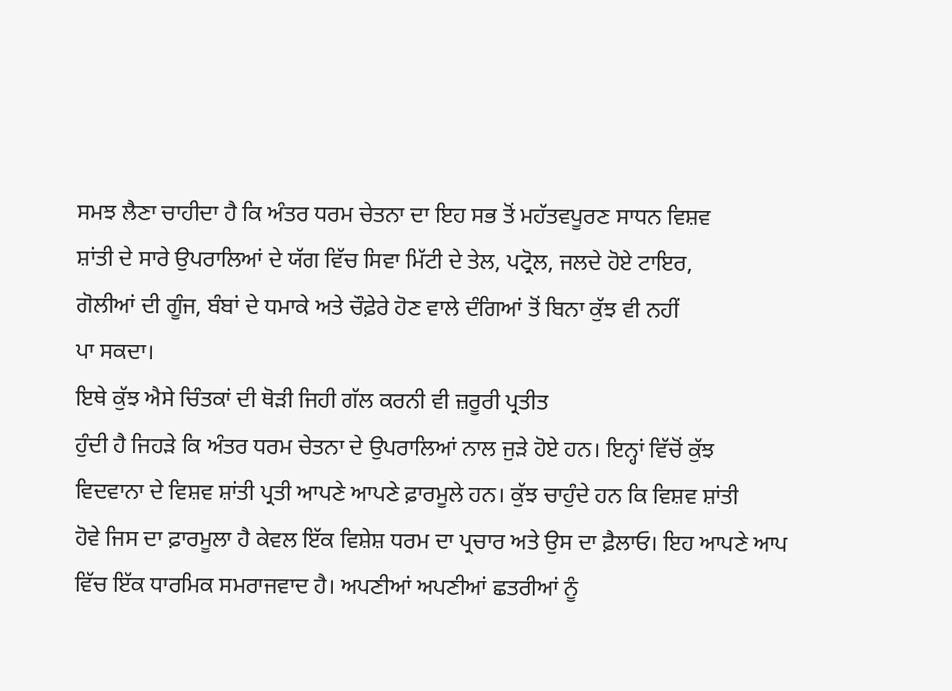ਸਮਝ ਲੈਣਾ ਚਾਹੀਦਾ ਹੈ ਕਿ ਅੰਤਰ ਧਰਮ ਚੇਤਨਾ ਦਾ ਇਹ ਸਭ ਤੋਂ ਮਹੱਤਵਪੂਰਣ ਸਾਧਨ ਵਿਸ਼ਵ
ਸ਼ਾਂਤੀ ਦੇ ਸਾਰੇ ਉਪਰਾਲਿਆਂ ਦੇ ਯੱਗ ਵਿੱਚ ਸਿਵਾ ਮਿੱਟੀ ਦੇ ਤੇਲ, ਪਟ੍ਰੋਲ, ਜਲਦੇ ਹੋਏ ਟਾਇਰ,
ਗੋਲੀਆਂ ਦੀ ਗੂੰਜ, ਬੰਬਾਂ ਦੇ ਧਮਾਕੇ ਅਤੇ ਚੌਫ਼ੇਰੇ ਹੋਣ ਵਾਲੇ ਦੰਗਿਆਂ ਤੋਂ ਬਿਨਾ ਕੁੱਝ ਵੀ ਨਹੀਂ
ਪਾ ਸਕਦਾ।
ਇਥੇ ਕੁੱਝ ਐਸੇ ਚਿੰਤਕਾਂ ਦੀ ਥੋੜੀ ਜਿਹੀ ਗੱਲ ਕਰਨੀ ਵੀ ਜ਼ਰੂਰੀ ਪ੍ਰਤੀਤ
ਹੁੰਦੀ ਹੈ ਜਿਹੜੇ ਕਿ ਅੰਤਰ ਧਰਮ ਚੇਤਨਾ ਦੇ ਉਪਰਾਲਿਆਂ ਨਾਲ ਜੁੜੇ ਹੋਏ ਹਨ। ਇਨ੍ਹਾਂ ਵਿੱਚੋਂ ਕੁੱਝ
ਵਿਦਵਾਨਾ ਦੇ ਵਿਸ਼ਵ ਸ਼ਾਂਤੀ ਪ੍ਰਤੀ ਆਪਣੇ ਆਪਣੇ ਫ਼ਾਰਮੂਲੇ ਹਨ। ਕੁੱਝ ਚਾਹੁੰਦੇ ਹਨ ਕਿ ਵਿਸ਼ਵ ਸ਼ਾਂਤੀ
ਹੋਵੇ ਜਿਸ ਦਾ ਫ਼ਾਰਮੂਲਾ ਹੈ ਕੇਵਲ ਇੱਕ ਵਿਸ਼ੇਸ਼ ਧਰਮ ਦਾ ਪ੍ਰਚਾਰ ਅਤੇ ਉਸ ਦਾ ਫ਼ੈਲਾਓ। ਇਹ ਆਪਣੇ ਆਪ
ਵਿੱਚ ਇੱਕ ਧਾਰਮਿਕ ਸਮਰਾਜਵਾਦ ਹੈ। ਅਪਣੀਆਂ ਅਪਣੀਆਂ ਛਤਰੀਆਂ ਨੂੰ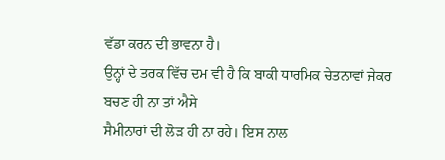ਵੱਡਾ ਕਰਨ ਦੀ ਭਾਵਨਾ ਹੈ।
ਉਨ੍ਹਾਂ ਦੇ ਤਰਕ ਵਿੱਚ ਦਮ ਵੀ ਹੈ ਕਿ ਬਾਕੀ ਧਾਰਮਿਕ ਚੇਤਨਾਵਾਂ ਜੇਕਰ ਬਚਣ ਹੀ ਨਾ ਤਾਂ ਐਸੇ
ਸੈਮੀਨਾਰਾਂ ਦੀ ਲੋੜ ਹੀ ਨਾ ਰਹੇ। ਇਸ ਨਾਲ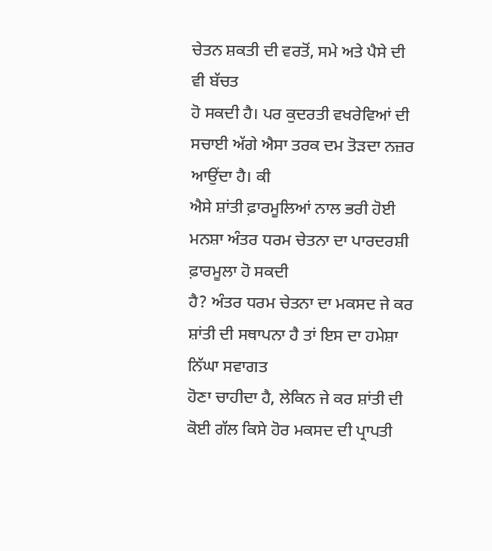ਚੇਤਨ ਸ਼ਕਤੀ ਦੀ ਵਰਤੋਂ, ਸਮੇ ਅਤੇ ਪੈਸੇ ਦੀ ਵੀ ਬੱਚਤ
ਹੋ ਸਕਦੀ ਹੈ। ਪਰ ਕੁਦਰਤੀ ਵਖਰੇਵਿਆਂ ਦੀ ਸਚਾਈ ਅੱਗੇ ਐਸਾ ਤਰਕ ਦਮ ਤੋੜਦਾ ਨਜ਼ਰ ਆਉਂਦਾ ਹੈ। ਕੀ
ਐਸੇ ਸ਼ਾਂਤੀ ਫ਼ਾਰਮੂਲਿਆਂ ਨਾਲ ਭਰੀ ਹੋਈ ਮਨਸ਼ਾ ਅੰਤਰ ਧਰਮ ਚੇਤਨਾ ਦਾ ਪਾਰਦਰਸ਼ੀ ਫ਼ਾਰਮੂਲਾ ਹੋ ਸਕਦੀ
ਹੈ? ਅੰਤਰ ਧਰਮ ਚੇਤਨਾ ਦਾ ਮਕਸਦ ਜੇ ਕਰ ਸ਼ਾਂਤੀ ਦੀ ਸਥਾਪਨਾ ਹੈ ਤਾਂ ਇਸ ਦਾ ਹਮੇਸ਼ਾ ਨਿੱਘਾ ਸਵਾਗਤ
ਹੋਣਾ ਚਾਹੀਦਾ ਹੈ, ਲੇਕਿਨ ਜੇ ਕਰ ਸ਼ਾਂਤੀ ਦੀ ਕੋਈ ਗੱਲ ਕਿਸੇ ਹੋਰ ਮਕਸਦ ਦੀ ਪ੍ਰਾਪਤੀ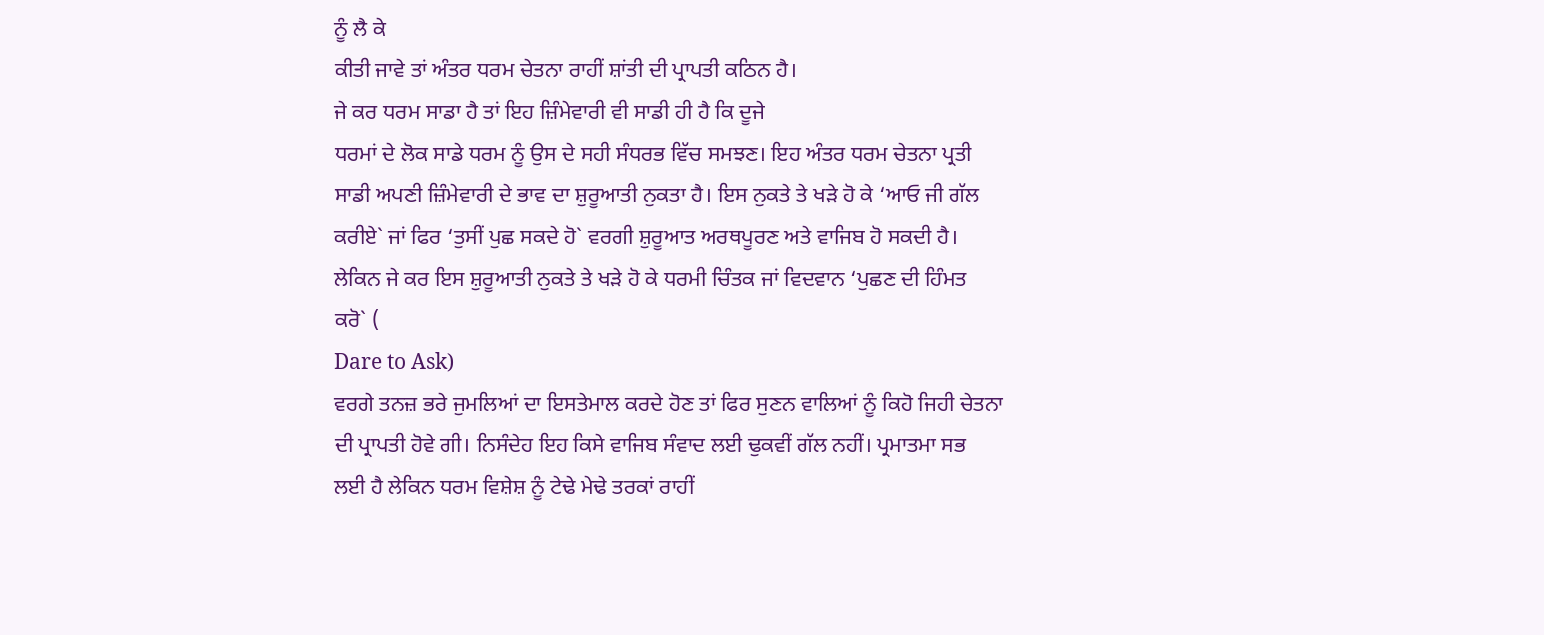ਨੂੰ ਲੈ ਕੇ
ਕੀਤੀ ਜਾਵੇ ਤਾਂ ਅੰਤਰ ਧਰਮ ਚੇਤਨਾ ਰਾਹੀਂ ਸ਼ਾਂਤੀ ਦੀ ਪ੍ਰਾਪਤੀ ਕਠਿਨ ਹੈ।
ਜੇ ਕਰ ਧਰਮ ਸਾਡਾ ਹੈ ਤਾਂ ਇਹ ਜ਼ਿੰਮੇਵਾਰੀ ਵੀ ਸਾਡੀ ਹੀ ਹੈ ਕਿ ਦੂਜੇ
ਧਰਮਾਂ ਦੇ ਲੋਕ ਸਾਡੇ ਧਰਮ ਨੂੰ ਉਸ ਦੇ ਸਹੀ ਸੰਧਰਭ ਵਿੱਚ ਸਮਝਣ। ਇਹ ਅੰਤਰ ਧਰਮ ਚੇਤਨਾ ਪ੍ਰਤੀ
ਸਾਡੀ ਅਪਣੀ ਜ਼ਿੰਮੇਵਾਰੀ ਦੇ ਭਾਵ ਦਾ ਸ਼ੁਰੂਆਤੀ ਨੁਕਤਾ ਹੈ। ਇਸ ਨੁਕਤੇ ਤੇ ਖੜੇ ਹੋ ਕੇ ‘ਆਓ ਜੀ ਗੱਲ
ਕਰੀਏ` ਜਾਂ ਫਿਰ ‘ਤੁਸੀਂ ਪੁਛ ਸਕਦੇ ਹੋ` ਵਰਗੀ ਸ਼ੁਰੂਆਤ ਅਰਥਪੂਰਣ ਅਤੇ ਵਾਜਿਬ ਹੋ ਸਕਦੀ ਹੈ।
ਲੇਕਿਨ ਜੇ ਕਰ ਇਸ ਸ਼ੁਰੂਆਤੀ ਨੁਕਤੇ ਤੇ ਖੜੇ ਹੋ ਕੇ ਧਰਮੀ ਚਿੰਤਕ ਜਾਂ ਵਿਦਵਾਨ ‘ਪੁਛਣ ਦੀ ਹਿੰਮਤ
ਕਰੋ` (
Dare to Ask)
ਵਰਗੇ ਤਨਜ਼ ਭਰੇ ਜੁਮਲਿਆਂ ਦਾ ਇਸਤੇਮਾਲ ਕਰਦੇ ਹੋਣ ਤਾਂ ਫਿਰ ਸੁਣਨ ਵਾਲਿਆਂ ਨੂੰ ਕਿਹੋ ਜਿਹੀ ਚੇਤਨਾ
ਦੀ ਪ੍ਰਾਪਤੀ ਹੋਵੇ ਗੀ। ਨਿਸੰਦੇਹ ਇਹ ਕਿਸੇ ਵਾਜਿਬ ਸੰਵਾਦ ਲਈ ਢੁਕਵੀਂ ਗੱਲ ਨਹੀਂ। ਪ੍ਰਮਾਤਮਾ ਸਭ
ਲਈ ਹੈ ਲੇਕਿਨ ਧਰਮ ਵਿਸ਼ੇਸ਼ ਨੂੰ ਟੇਢੇ ਮੇਢੇ ਤਰਕਾਂ ਰਾਹੀਂ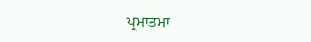ਪ੍ਰਮਾਤਮਾ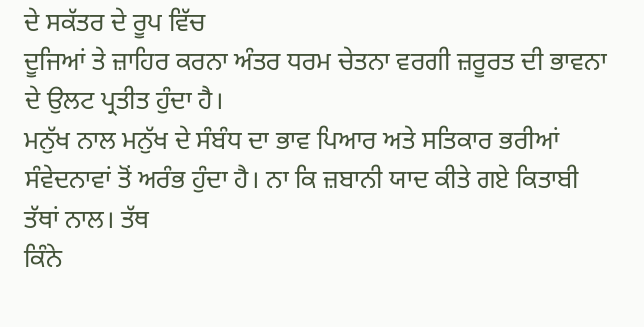ਦੇ ਸਕੱਤਰ ਦੇ ਰੂਪ ਵਿੱਚ
ਦੂਜਿਆਂ ਤੇ ਜ਼ਾਹਿਰ ਕਰਨਾ ਅੰਤਰ ਧਰਮ ਚੇਤਨਾ ਵਰਗੀ ਜ਼ਰੂਰਤ ਦੀ ਭਾਵਨਾ ਦੇ ਉਲਟ ਪ੍ਰਤੀਤ ਹੁੰਦਾ ਹੈ।
ਮਨੁੱਖ ਨਾਲ ਮਨੁੱਖ ਦੇ ਸੰਬੰਧ ਦਾ ਭਾਵ ਪਿਆਰ ਅਤੇ ਸਤਿਕਾਰ ਭਰੀਆਂ
ਸੰਵੇਦਨਾਵਾਂ ਤੋਂ ਅਰੰਭ ਹੁੰਦਾ ਹੈ। ਨਾ ਕਿ ਜ਼ਬਾਨੀ ਯਾਦ ਕੀਤੇ ਗਏ ਕਿਤਾਬੀ ਤੱਥਾਂ ਨਾਲ। ਤੱਥ
ਕਿੰਨੇ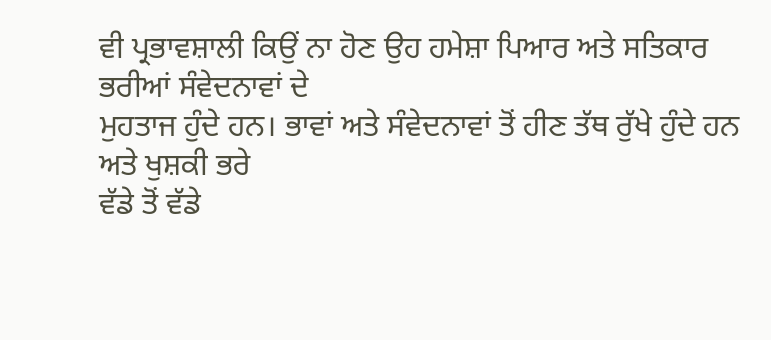ਵੀ ਪ੍ਰਭਾਵਸ਼ਾਲੀ ਕਿਉਂ ਨਾ ਹੋਣ ਉਹ ਹਮੇਸ਼ਾ ਪਿਆਰ ਅਤੇ ਸਤਿਕਾਰ ਭਰੀਆਂ ਸੰਵੇਦਨਾਵਾਂ ਦੇ
ਮੁਹਤਾਜ ਹੁੰਦੇ ਹਨ। ਭਾਵਾਂ ਅਤੇ ਸੰਵੇਦਨਾਵਾਂ ਤੋਂ ਹੀਣ ਤੱਥ ਰੁੱਖੇ ਹੁੰਦੇ ਹਨ ਅਤੇ ਖੁਸ਼ਕੀ ਭਰੇ
ਵੱਡੇ ਤੋਂ ਵੱਡੇ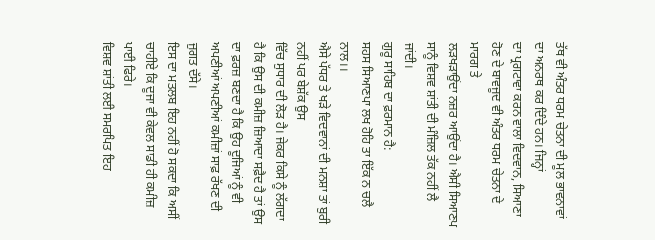ਤੱਥ ਵੀ ਅੰਤਰ ਧਰਮ ਚੇਤਨਾ ਦੀ ਮੂਲ ਭਾਵਨਾਵਾਂ ਦਾ ਅਨਰਥ ਕਰ ਦਿੰਦੇ ਹਨ। ਜਿਨ੍ਹਾਂ
ਦਾ ਪ੍ਰਗਟਾਵਾ ਕਰਨ ਵਾਲਾ ਵਿਦਵਾਨ, ਸਿਆਣਾ ਹੋਣ ਦੇ ਬਾਵਜੂਦ ਵੀ ਅੰਤਰ ਧਰਮ ਚੇਤਨਾ ਦੇ ਮਾਰਗ ਤੇ
ਲੜਖੜਾਉਂਦਾ ਨਜ਼ਰ ਆਉਂਦਾ ਹੈ। ਐਸੀ ਸਿਆਣਪ ਸਾਨੂੰ ਵਿਸ਼ਵ ਸ਼ਾਂਤੀ ਦੀ ਮੰਜ਼ਿਲ ਤੱਕ ਨਹੀਂ ਲੈ ਜਾਂਦੀ।
ਗੁਰੂ ਸਾਹਿਬ ਦਾ ਫ਼ਰਮਾਨ ਹੈ:
ਸਹਸ ਸਿਆਣਪਾ ਲਖ ਹੋਹਿ ਤਾ ਇੱਕ ਨ ਚਲੈ ਨਾਲ।।
ਐਸੇ ਪੱਧਰ ਤੇ ਖੜੇ ਵਿਦਵਾਨਾਂ ਦੀ ਮਨਸ਼ਾ ਤਾਂ ਬੁਰੀ ਨਹੀਂ ਪਰ ਬੇਸ਼ੱਕ ਉਸ
ਵਿੱਚ ਸੁਧਾਰ ਦੀ ਲੋੜ ਹੈ। ਜੇਕਰ ਕਿਸੇ ਨੂੰ ਲੱਗਦਾ ਹੈ ਕਿ ਉਸ ਦੀ ਕਮੀਜ਼ ਜ਼ਿਆਦਾ ਸਫ਼ੈਦ ਹੈ ਤਾਂ ਉਸ
ਦਾ ਫ਼ਰਜ਼ ਬਣਦਾ ਹੈ ਕਿ ਉਹ ਦੂਜਿਆਂ ਨੂੰ ਵੀ ਅਪਣੀਆਂ ਅਪਣੀਆਂ ਕਮੀਜ਼ਾਂ ਸਾਫ਼ ਰੱਖਣ ਦੀ ਜੁਗਤ ਦੱਸੇ।
ਇਸ ਦਾ ਮਤਲਬ ਇਹ ਨਹੀਂ ਹੋ ਸਕਦਾ ਕਿ ਅਸੀਂ ਚਾਹੀਏ ਕਿ ਦੂਜਾ ਵੀ ਕੇਵਲ ਸਾਡੀ ਹੀ ਕਮੀਜ਼ ਪਾਈ ਫਿਰੇ।
ਵਿਸ਼ਵ ਸ਼ਾਂਤੀ ਲਈ ਸਮਰਪਿਤ ਇਹ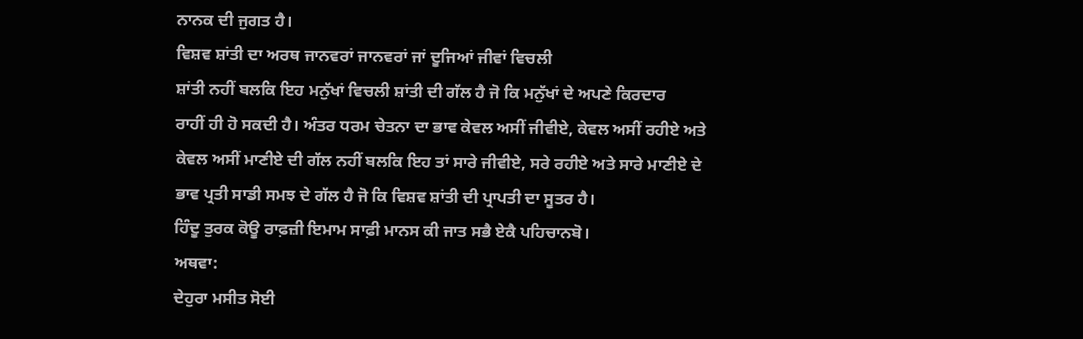ਨਾਨਕ ਦੀ ਜੁਗਤ ਹੈ।
ਵਿਸ਼ਵ ਸ਼ਾਂਤੀ ਦਾ ਅਰਥ ਜਾਨਵਰਾਂ ਜਾਨਵਰਾਂ ਜਾਂ ਦੂਜਿਆਂ ਜੀਵਾਂ ਵਿਚਲੀ
ਸ਼ਾਂਤੀ ਨਹੀਂ ਬਲਕਿ ਇਹ ਮਨੁੱਖਾਂ ਵਿਚਲੀ ਸ਼ਾਂਤੀ ਦੀ ਗੱਲ ਹੈ ਜੋ ਕਿ ਮਨੁੱਖਾਂ ਦੇ ਅਪਣੇ ਕਿਰਦਾਰ
ਰਾਹੀਂ ਹੀ ਹੋ ਸਕਦੀ ਹੈ। ਅੰਤਰ ਧਰਮ ਚੇਤਨਾ ਦਾ ਭਾਵ ਕੇਵਲ ਅਸੀਂ ਜੀਵੀਏ, ਕੇਵਲ ਅਸੀਂ ਰਹੀਏ ਅਤੇ
ਕੇਵਲ ਅਸੀਂ ਮਾਣੀਏ ਦੀ ਗੱਲ ਨਹੀਂ ਬਲਕਿ ਇਹ ਤਾਂ ਸਾਰੇ ਜੀਵੀਏ, ਸਰੇ ਰਹੀਏ ਅਤੇ ਸਾਰੇ ਮਾਣੀਏ ਦੇ
ਭਾਵ ਪ੍ਰਤੀ ਸਾਡੀ ਸਮਝ ਦੇ ਗੱਲ ਹੈ ਜੋ ਕਿ ਵਿਸ਼ਵ ਸ਼ਾਂਤੀ ਦੀ ਪ੍ਰਾਪਤੀ ਦਾ ਸੂਤਰ ਹੈ।
ਹਿੰਦੂ ਤੁਰਕ ਕੋਊ ਰਾਫ਼ਜ਼ੀ ਇਮਾਮ ਸਾਫ਼ੀ ਮਾਨਸ ਕੀ ਜਾਤ ਸਭੈ ਏਕੈ ਪਹਿਚਾਨਬੋ।
ਅਥਵਾ:
ਦੇਹੁਰਾ ਮਸੀਤ ਸੋਈ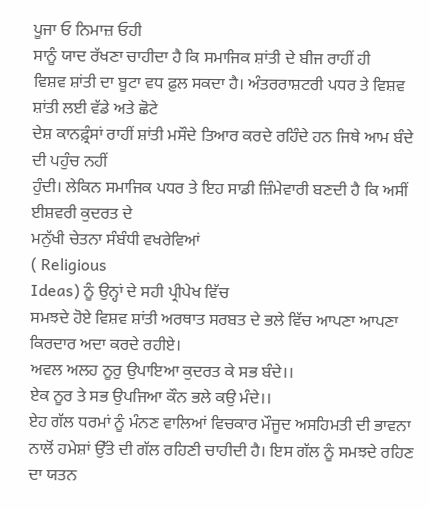ਪੂਜਾ ਓ ਨਿਮਾਜ਼ ਓਹੀ
ਸਾਨੂੰ ਯਾਦ ਰੱਖਣਾ ਚਾਹੀਦਾ ਹੈ ਕਿ ਸਮਾਜਿਕ ਸ਼ਾਂਤੀ ਦੇ ਬੀਜ ਰਾਹੀਂ ਹੀ
ਵਿਸ਼ਵ ਸ਼ਾਂਤੀ ਦਾ ਬੂਟਾ ਵਧ ਫ਼ੁਲ ਸਕਦਾ ਹੈ। ਅੰਤਰਰਾਸ਼ਟਰੀ ਪਧਰ ਤੇ ਵਿਸ਼ਵ ਸ਼ਾਂਤੀ ਲਈ ਵੱਡੇ ਅਤੇ ਛੋਟੇ
ਦੇਸ਼ ਕਾਨਫ਼੍ਰੰਸਾਂ ਰਾਹੀਂ ਸ਼ਾਂਤੀ ਮਸੌਦੇ ਤਿਆਰ ਕਰਦੇ ਰਹਿੰਦੇ ਹਨ ਜਿਥੇ ਆਮ ਬੰਦੇ ਦੀ ਪਹੁੰਚ ਨਹੀਂ
ਹੁੰਦੀ। ਲੇਕਿਨ ਸਮਾਜਿਕ ਪਧਰ ਤੇ ਇਹ ਸਾਡੀ ਜ਼ਿੰਮੇਵਾਰੀ ਬਣਦੀ ਹੈ ਕਿ ਅਸੀਂ ਈਸ਼ਵਰੀ ਕੁਦਰਤ ਦੇ
ਮਨੁੱਖੀ ਚੇਤਨਾ ਸੰਬੰਧੀ ਵਖਰੇਵਿਆਂ
( Religious
Ideas) ਨੂੰ ਉਨ੍ਹਾਂ ਦੇ ਸਹੀ ਪ੍ਰੀਪੇਖ ਵਿੱਚ
ਸਮਝਦੇ ਹੋਏ ਵਿਸ਼ਵ ਸ਼ਾਂਤੀ ਅਰਥਾਤ ਸਰਬਤ ਦੇ ਭਲੇ ਵਿੱਚ ਆਪਣਾ ਆਪਣਾ ਕਿਰਦਾਰ ਅਦਾ ਕਰਦੇ ਰਹੀਏ।
ਅਵਲ ਅਲਹ ਨੂਰੁ ਉਪਾਇਆ ਕੁਦਰਤ ਕੇ ਸਭ ਬੰਦੇ।।
ਏਕ ਨੂਰ ਤੇ ਸਭ ਉਪਜਿਆ ਕੌਨ ਭਲੇ ਕਉ ਮੰਦੇ।।
ਏਹ ਗੱਲ ਧਰਮਾਂ ਨੂੰ ਮੰਨਣ ਵਾਲਿਆਂ ਵਿਚਕਾਰ ਮੌਜੂਦ ਅਸਹਿਮਤੀ ਦੀ ਭਾਵਨਾ
ਨਾਲੋਂ ਹਮੇਸ਼ਾਂ ਉੱਤੇ ਦੀ ਗੱਲ ਰਹਿਣੀ ਚਾਹੀਦੀ ਹੈ। ਇਸ ਗੱਲ ਨੂੰ ਸਮਝਦੇ ਰਹਿਣ ਦਾ ਯਤਨ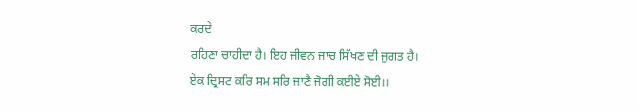ਕਰਦੇ
ਰਹਿਣਾ ਚਾਹੀਦਾ ਹੈ। ਇਹ ਜੀਵਨ ਜਾਚ ਸਿੱਖਣ ਦੀ ਜੁਗਤ ਹੈ।
ਏਕ ਦ੍ਰਿਸਟ ਕਰਿ ਸਮ ਸਰਿ ਜਾਣੈ ਜੋਗੀ ਕਈਏ ਸੋਈ।।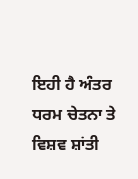ਇਹੀ ਹੈ ਅੰਤਰ ਧਰਮ ਚੇਤਨਾ ਤੇ ਵਿਸ਼ਵ ਸ਼ਾਂਤੀ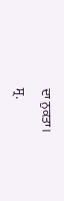ਦਾ ਨੁਕਤਾ।
ਸ੍ਰ.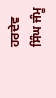ਹਰਦੇਵ ਸਿੰਘ ਜੰਮੂ